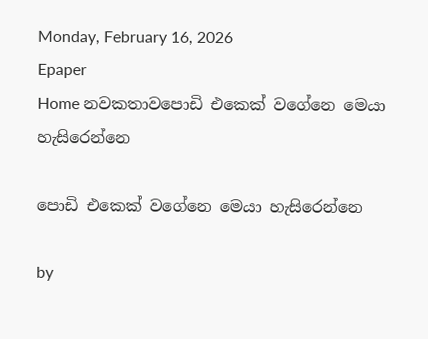Monday, February 16, 2026
Epaper
Home නවකතාවපොඩි එකෙක් වගේනෙ මෙයා හැසිරෙන්නෙ

පොඩි එකෙක් වගේනෙ මෙයා හැසිරෙන්නෙ

by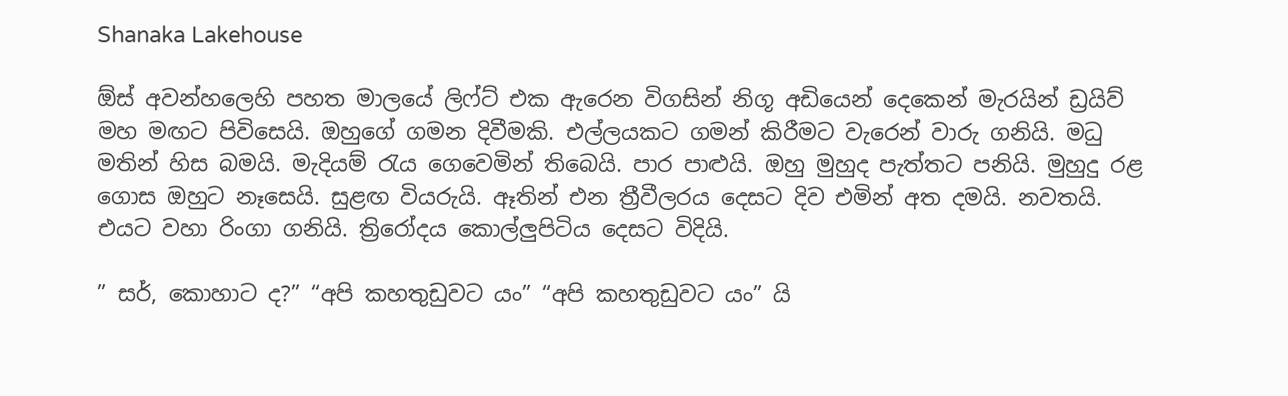Shanaka Lakehouse

ඕස් අවන්හලෙහි පහත මාලයේ ලිෆ්ට් එක ඇරෙන විගසින් නිගූ අඩියෙන් දෙකෙන් මැරයින් ඩ්‍රයිව් මහ මඟට පිවිසෙයි. ඔහුගේ ගමන දිවීමකි. එල්ලයකට ගමන් කිරීමට වැරෙන් වාරු ගනියි. මධු මතින් හිස බමයි. මැදියම් රැය ගෙවෙමින් තිබෙයි. පාර පාළුයි. ඔහු මුහුද පැත්තට පනියි. මුහුදු රළ ගොස ඔහුට නෑසෙයි. සුළඟ වියරුයි. ඈතින් එන ත්‍රීවීලරය දෙසට දිව එමින් අත දමයි. නවතයි. එයට වහා රිංගා ගනියි. ත්‍රිරෝදය කොල්ලුපිටිය දෙසට විදියි.

” සර්, කොහාට ද?” “අපි කහතුඩුවට යං” “අපි කහතුඩුවට යං” යි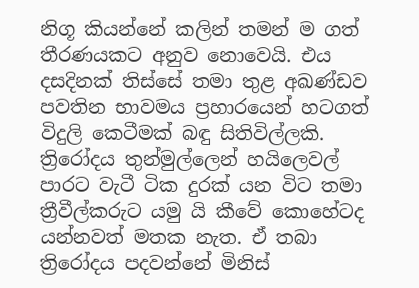නිගූ කියන්නේ කලින් තමන් ම ගත් තීරණයකට අනුව නොවෙයි. එය දසදිනක් තිස්සේ තමා තුළ අඛණ්ඩව පවතින භාවමය ප්‍රහාරයෙන් හටගත් විදුලි කෙටීමක් බඳු සිතිවිල්ලකි. ත්‍රිරෝදය තුන්මුල්ලෙන් හයිලෙවල් පාරට වැටී ටික දුරක් යන විට තමා ත්‍රීවීල්කරුට යමු යි කීවේ කොහේටද යන්නවත් මතක නැත. ඒ තබා ත්‍රිරෝදය පදවන්නේ මිනිස්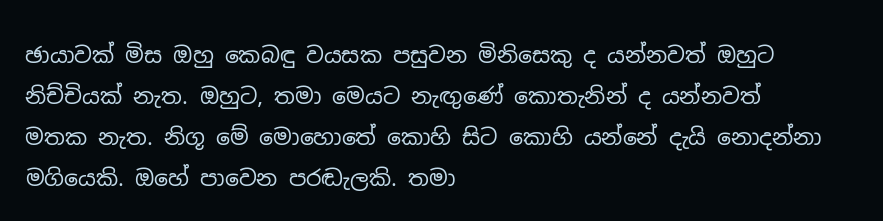ඡායාවක් මිස ඔහු කෙබඳු වයසක පසුවන මිනිසෙකු ද යන්නවත් ඔහුට නිච්චියක් නැත. ඔහුට, තමා මෙයට නැඟුණේ කොතැනින් ද යන්නවත් මතක නැත. නිගූ මේ මොහොතේ කොහි සිට කොහි යන්නේ දැයි නොදන්නා මගියෙකි. ඔහේ පාවෙන පරඬැලකි. තමා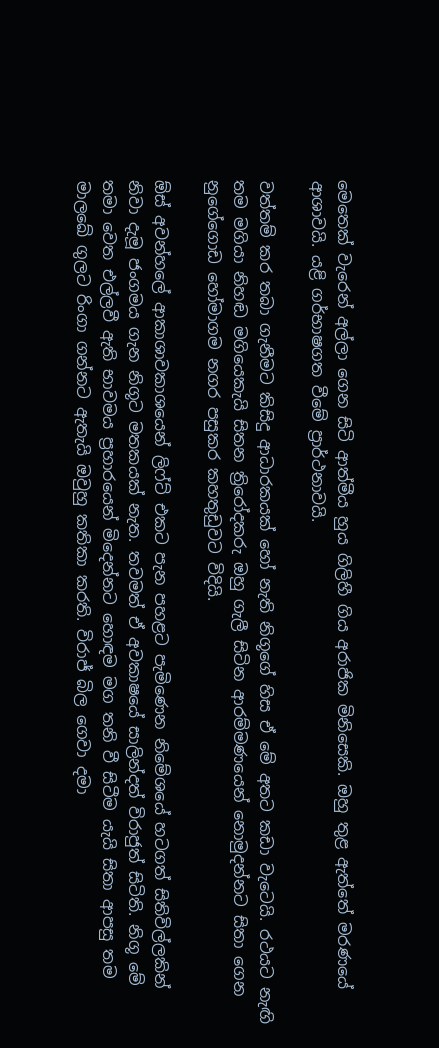මෙතෙක් වැරෙන් අල්ලා ගෙන සිටි ආත්මීය හුය ගිලිහී ගිය අරාජික මිනිසෙකි. ඔහු තුළ ඇත්තේ මරණයේ ආශාවයි. යළි ගර්භාෂගත වීමේ ප්‍රාර්ථනාවයි.

වත්තම් කර තබා ගැනීමට කිසිදු ආධාරකයක් හෝ නැති නිගූගේ හිස ඒ මේ අතට කඩා වැටෙයි. රථයට නැඟි තම මගියා නිහඬ මගියෙකැයි සිතන ත්‍රිරෝදකරු ඔහු ගැලී සිටින ආරම්මණයෙන් නොමුදන්නට සිතා ගෙන නුගේගොඩ හෝමාගම නගර පසුකර කහතුඩුවට විදියි.

ඕස් අවන්හලේ ආකාශාවකාශයෙන් ලිෆ්ට් එකට පැන පහළට පැමිණෙන නිමේශයේ හටගත් සිතිවිල්ලකින් නිවා දැමූ ජංගමය ගැන නිගූට මතකයක් නැත. තවමත් ඒ අවකාෂයේ සාලින්දත් විරාජුත් සිටිති. නිගූ මේ තමා වෙත එල්ලවී ඇති භාවමය ප්‍රහාරයෙන් මිදෙන්නට හොඳම මග තනි වී සිටීම යැයි සිතා ආපසු තම මාලඛේ ගුලට රිංගා ගන්නට ඇතැයි ඔවුහු කතිකා කරති. විරාජ් බිල ගෙවා දමා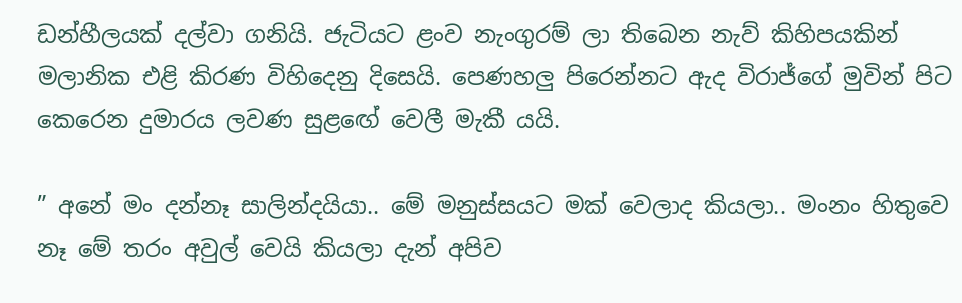ඩන්හීලයක් දල්වා ගනියි. ජැටියට ළංව නැංගුරම් ලා තිබෙන නැව් කිහිපයකින් මලානික එළි කිරණ විහිදෙනු දිසෙයි. පෙණහලු පිරෙන්නට ඇද විරාජ්ගේ මුවින් පිට කෙරෙන දුමාරය ලවණ සුළඟේ වෙලී මැකී යයි.

” අනේ මං දන්නෑ සාලින්දයියා.. මේ මනුස්සයට මක් වෙලාද කියලා.. මංනං හිතුවෙ නෑ මේ තරං අවුල් වෙයි කියලා දැන් අපිව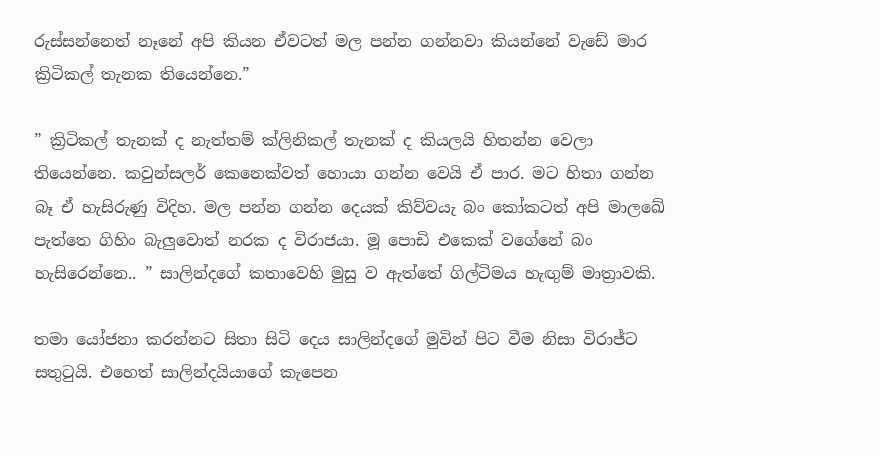රුස්සන්නෙත් නෑනේ අපි කියන ඒවටත් මල පන්න ගන්නවා කියන්නේ වැඩේ මාර ක්‍රිටිකල් තැනක තියෙන්නෙ.”

” ක්‍රිටිකල් තැනක් ද නැත්තම් ක්ලිනිකල් තැනක් ද කියලයි හිතන්න වෙලා තියෙන්නෙ. කවුන්සලර් කෙනෙක්වත් හොයා ගන්න වෙයි ඒ පාර. මට හිතා ගන්න බෑ ඒ හැසිරුණු විදිහ. මල පන්න ගන්න දෙයක් කිව්වයැ බං කෝකටත් අපි මාලඛේ පැත්තෙ ගිහිං බැලුවොත් නරක ද විරාජයා. මූ පොඩි එකෙක් වගේනේ බං හැසිරෙන්නෙ.. ” සාලින්දගේ කතාවෙහි මුසු ව ඇත්තේ ගිල්ටිමය හැඟුම් මාත්‍රාවකි.

තමා යෝජනා කරන්නට සිතා සිටි දෙය සාලින්දගේ මුවින් පිට වීම නිසා විරාජ්ට සතුටුයි. එහෙත් සාලින්දයියාගේ කැපෙන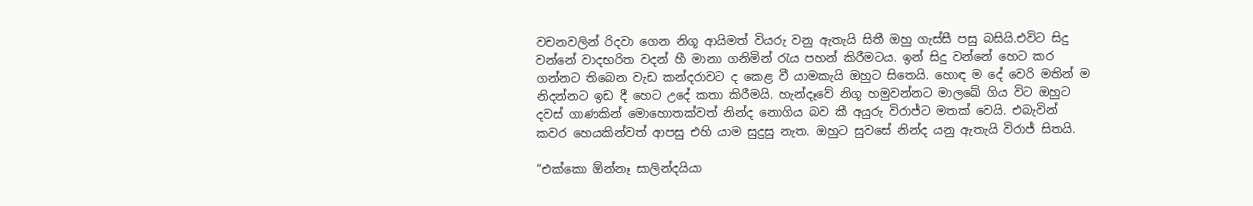වචනවලින් රිදවා ගෙන නිගූ ආයිමත් වියරු වනු ඇතැයි සිතී ඔහු ගැස්සී පසු බසියි.එවිට සිදු වන්නේ වාදභරිත වදන් හී මානා ගනිමින් රැය පහන් කිරීමටය. ඉන් සිදු වන්නේ හෙට කර ගන්නට තිබෙන වැඩ කන්දරාවට ද කෙළ වී යාමකැයි ඔහුට සිතෙයි. හොඳ ම දේ වෙරි මතින් ම නිදන්නට ඉඩ දී හෙට උදේ කතා කිරීමයි. හැන්දෑවේ නිගූ හමුවන්නට මාලඛේ ගිය විට ඔහුට දවස් ගාණකින් මොහොතක්වත් නින්ද නොගිය බව කී අයුරු විරාජ්ට මතක් වෙයි. එබැවින් කවර හෙයකින්වත් ආපසු එහි යාම සුදුසු නැත. ඔහුට සුවසේ නින්ද යනු ඇතැයි විරාජ් සිතයි.

“එක්කො ඕන්නෑ සාලින්දයියා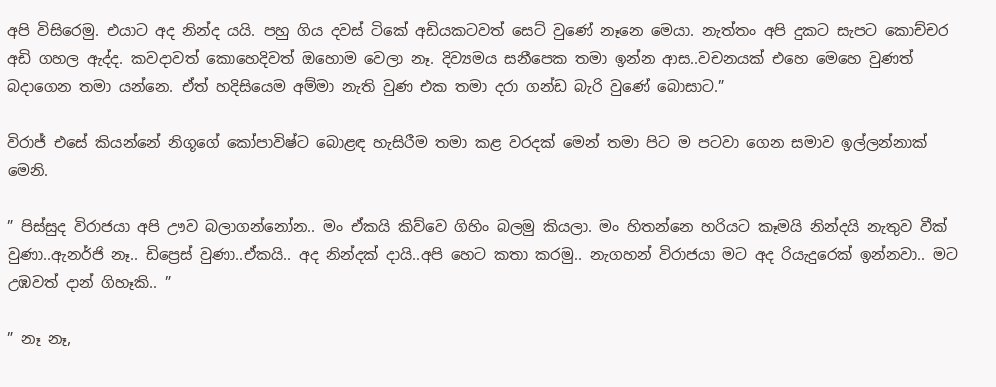අපි විසිරෙමු. එයාට අද නින්ද යයි. පහු ගිය දවස් ටිකේ අඩියකටවත් සෙට් වුණේ නෑනෙ මෙයා. නැත්තං අපි දුකට සැපට කොච්චර අඩි ගහල ඇද්ද. කවදාවත් කොහෙදිවත් ඔහොම වෙලා නෑ. දිව්‍යමය සනීපෙක තමා ඉන්න ආස..වචනයක් එහෙ මෙහෙ වුණත් බදාගෙන තමා යන්නෙ. ඒත් හදිසියෙම අම්මා නැති වුණ එක තමා දරා ගන්ඩ බැරි වුණේ බොසාට.”

විරාජ් එසේ කියන්නේ නිගූගේ කෝපාවිෂ්ට බොළඳ හැසිරීම තමා කළ වරදක් මෙන් තමා පිට ම පටවා ගෙන සමාව ඉල්ලන්නාක් මෙනි.

” පිස්සුද විරාජයා අපි ඌව බලාගන්නෝන.. මං ඒකයි කිව්වෙ ගිහිං බලමු කියලා. මං හිතන්නෙ හරියට කෑමයි නින්දයි නැතුව වීක් වුණා..ඇනර්ජි නෑ.. ඩිප්‍රෙස් වුණා..ඒකයි.. අද නින්දක් දායි..අපි හෙට කතා කරමු.. නැගහන් විරාජයා මට අද රියැදුරෙක් ඉන්නවා.. මට උඹවත් දාන් ගිහෑකි.. ”

” නෑ නෑ,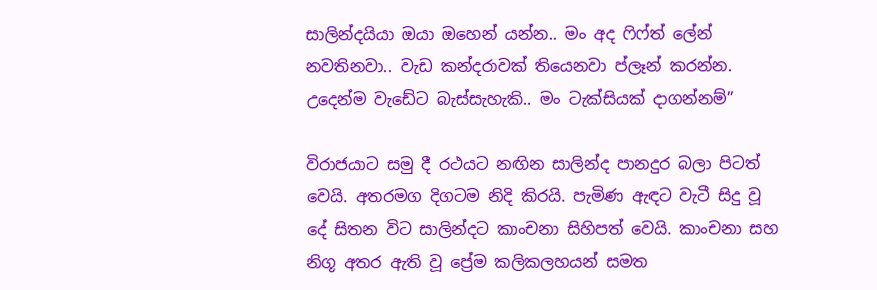සාලින්දයියා ඔයා ඔහෙන් යන්න.. මං අද ෆිෆ්ත් ලේන් නවතිනවා.. වැඩ කන්දරාවක් තියෙනවා ප්ලෑන් කරන්න. උදෙන්ම වැඩේට බැස්සැහැකි.. මං ටැක්සියක් දාගන්නම්”

විරාජයාට සමු දී රථයට නඟින සාලින්ද පානදුර බලා පිටත් වෙයි. අතරමග දිගටම නිදි කිරයි. පැමිණ ඇඳට වැටී සිදු වූ දේ සිතන විට සාලින්දට කාංචනා සිහිපත් වෙයි. කාංචනා සහ නිගූ අතර ඇති වූ ප්‍රේම කලිකලහයන් සමත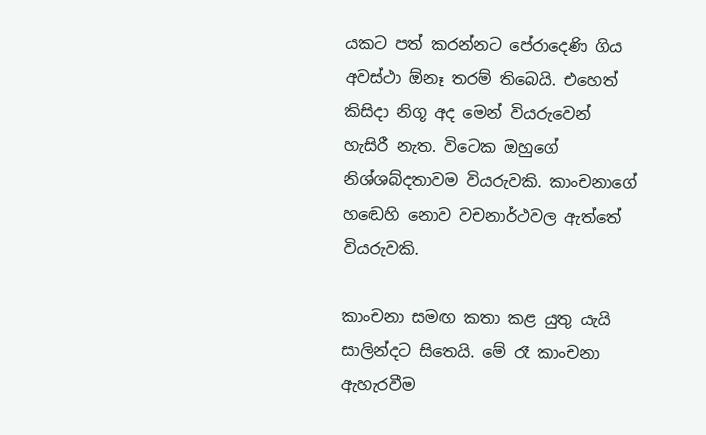යකට පත් කරන්නට පේරාදෙණි ගිය අවස්ථා ඕනෑ තරම් තිබෙයි. එහෙත් කිසිදා නිගූ අද මෙන් වියරුවෙන් හැසිරී නැත. විටෙක ඔහුගේ නිශ්ශබ්දතාවම වියරුවකි. කාංචනාගේ හඬෙහි නොව වචනාර්ථවල ඇත්තේ වියරුවකි.

කාංචනා සමඟ කතා කළ යුතු යැයි සාලින්දට සිතෙයි. මේ රෑ කාංචනා ඇහැරවීම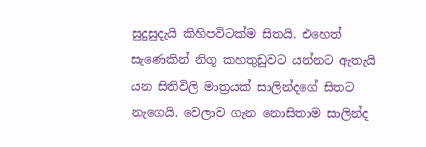සුදුසුදැයි කිහිපවිටක්ම සිතයි. එහෙත් සැණෙකින් නිගූ කහතුඩුවට යන්නට ඇතැයි යන සිතිවිලි මාත්‍රයක් සාලින්දගේ සිතට නැගෙයි. වෙලාව ගැන නොසිතාම සාලින්ද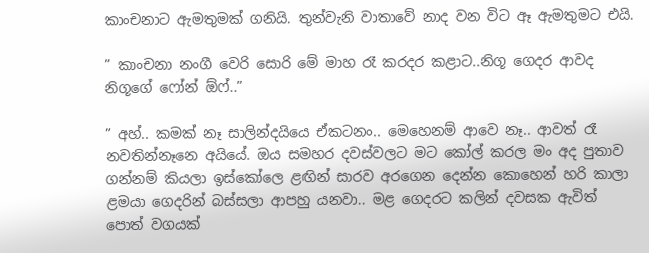කාංචනාට ඇමතුමක් ගනියි. තුන්වැනි වාතාවේ නාද වන විට ඈ ඇමතුමට එයි.

” කාංචනා නංගී වෙරි සොරි මේ මාහ රෑ කරදර කළාට..නිගූ ගෙදර ආවද නිගූගේ ෆෝන් ඕෆ්..”

” අහ්.. කමක් නෑ සාලින්දයියෙ ඒකටනං.. මෙහෙනම් ආවෙ නෑ.. ආවත් රෑ නවතින්නෑනෙ අයියේ. ඔය සමහර දවස්වලට මට කෝල් කරල මං අද පුතාව ගන්නම් කියලා ඉස්කෝලෙ ළඟින් සාරව අරගෙන දෙන්න කොහෙන් හරි කාලා ළමයා ගෙදරින් බස්සලා ආපහු යනවා.. මළ ගෙදරට කලින් දවසක ඇවිත් පොත් වගයක්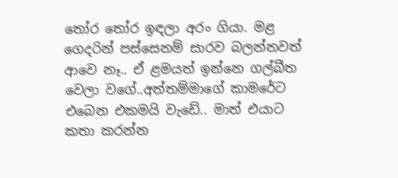තෝර තෝර ඉඳලා අරං ගියා. මළ ගෙදරින් පස්සෙනම් සාරව බලන්නවත් ආවෙ නෑ.. ඒ ළමයත් ඉන්නෙ ගල්බීත වෙලා වගේ..අත්තම්මාගේ කාමරේට එබෙන එකමයි වැඩේ.. මාත් එයාට කතා කරන්න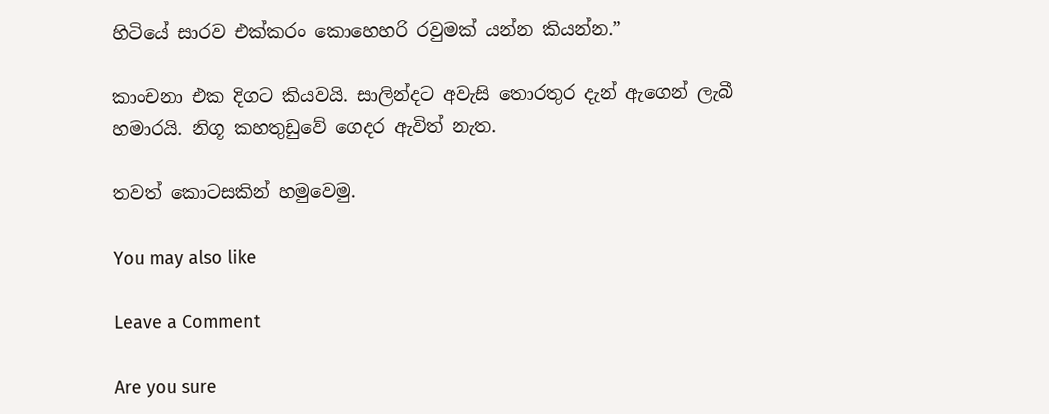හිටියේ සාරව එක්කරං කොහෙහරි රවුමක් යන්න කියන්න.”

කාංචනා එක දිගට කියවයි. සාලින්දට අවැසි තොරතුර දැන් ඇගෙන් ලැබී හමාරයි. නිගූ කහතුඩුවේ ගෙදර ඇවිත් නැත.

තවත් කොටසකින් හමුවෙමු.

You may also like

Leave a Comment

Are you sure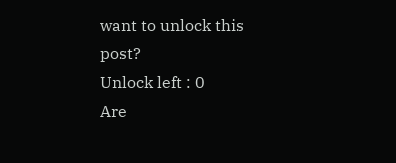want to unlock this post?
Unlock left : 0
Are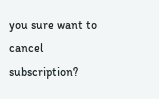you sure want to cancel subscription?